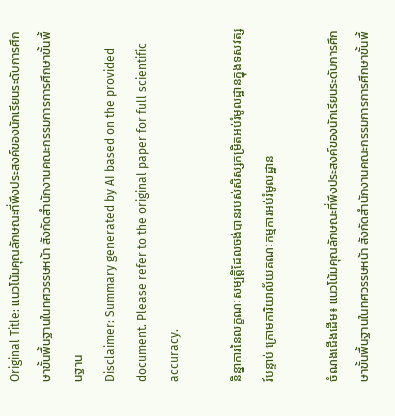Original Title: แนวโน้มคุณลักษณะที่พึงประสงค์ของนักเรียนระดับการศึกษาขั้นพื้นฐานในทศวรรษหน้า สังกัดสำนักงานคณะกรรมการการศึกษาขั้นพื้นฐาน
Disclaimer: Summary generated by AI based on the provided document. Please refer to the original paper for full scientific accuracy.

និន្នាការនៃលក្ខណៈសម្បត្តិដែលចង់បានរបស់សិស្សកម្រិតអប់រំមូលដ្ឋានក្នុងទសវត្សរ៍បន្ទាប់ ក្រោមការិយាល័យគណៈកម្មការអប់រំមូលដ្ឋាន

ចំណងជើងដើម៖ แนวโน้มคุณลักษณะที่พึงประสงค์ของนักเรียนระดับการศึกษาขั้นพื้นฐานในทศวรรษหน้า สังกัดสำนักงานคณะกรรมการการศึกษาขั้นพื้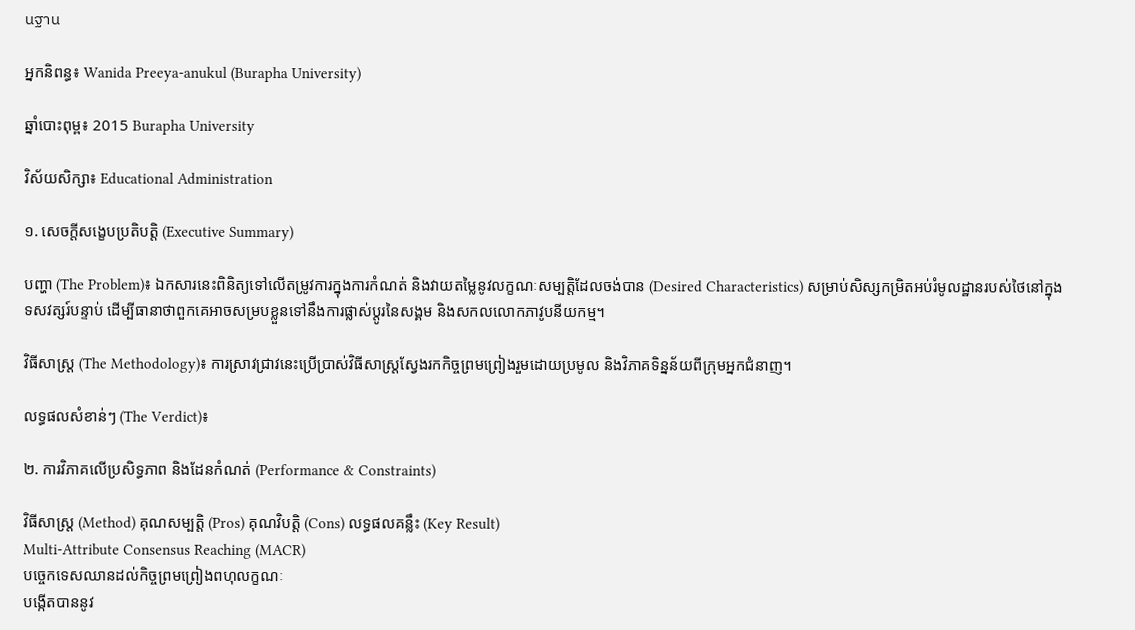นฐาน

អ្នកនិពន្ធ៖ Wanida Preeya-anukul (Burapha University)

ឆ្នាំបោះពុម្ព៖ 2015 Burapha University

វិស័យសិក្សា៖ Educational Administration

១. សេចក្តីសង្ខេបប្រតិបត្តិ (Executive Summary)

បញ្ហា (The Problem)៖ ឯកសារនេះពិនិត្យទៅលើតម្រូវការក្នុងការកំណត់ និងវាយតម្លៃនូវលក្ខណៈសម្បត្តិដែលចង់បាន (Desired Characteristics) សម្រាប់សិស្សកម្រិតអប់រំមូលដ្ឋានរបស់ថៃនៅក្នុងទសវត្សរ៍បន្ទាប់ ដើម្បីធានាថាពួកគេអាចសម្របខ្លួនទៅនឹងការផ្លាស់ប្តូរនៃសង្គម និងសកលលោកភាវូបនីយកម្ម។

វិធីសាស្ត្រ (The Methodology)៖ ការស្រាវជ្រាវនេះប្រើប្រាស់វិធីសាស្ត្រស្វែងរកកិច្ចព្រមព្រៀងរួមដោយប្រមូល និងវិភាគទិន្នន័យពីក្រុមអ្នកជំនាញ។

លទ្ធផលសំខាន់ៗ (The Verdict)៖

២. ការវិភាគលើប្រសិទ្ធភាព និងដែនកំណត់ (Performance & Constraints)

វិធីសាស្ត្រ (Method) គុណសម្បត្តិ (Pros) គុណវិបត្តិ (Cons) លទ្ធផលគន្លឹះ (Key Result)
Multi-Attribute Consensus Reaching (MACR)
បច្ចេកទេសឈានដល់កិច្ចព្រមព្រៀងពហុលក្ខណៈ
បង្កើតបាននូវ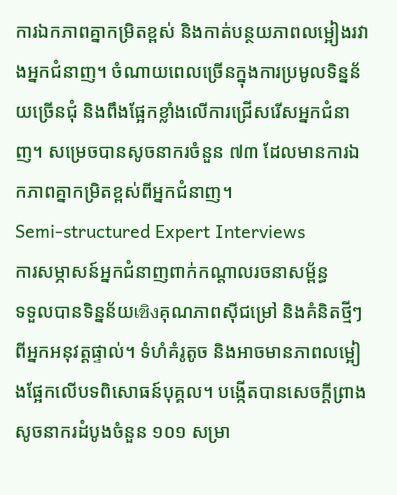ការឯកភាពគ្នាកម្រិតខ្ពស់ និងកាត់បន្ថយភាពលម្អៀងរវាងអ្នកជំនាញ។ ចំណាយពេលច្រើនក្នុងការប្រមូលទិន្នន័យច្រើនជុំ និងពឹងផ្អែកខ្លាំងលើការជ្រើសរើសអ្នកជំនាញ។ សម្រេចបានសូចនាករចំនួន ៧៣ ដែលមានការឯកភាពគ្នាកម្រិតខ្ពស់ពីអ្នកជំនាញ។
Semi-structured Expert Interviews
ការសម្ភាសន៍អ្នកជំនាញពាក់កណ្តាលរចនាសម្ព័ន្ធ
ទទួលបានទិន្នន័យเชิงគុណភាពស៊ីជម្រៅ និងគំនិតថ្មីៗពីអ្នកអនុវត្តផ្ទាល់។ ទំហំគំរូតូច និងអាចមានភាពលម្អៀងផ្អែកលើបទពិសោធន៍បុគ្គល។ បង្កើតបានសេចក្តីព្រាងសូចនាករដំបូងចំនួន ១០១ សម្រា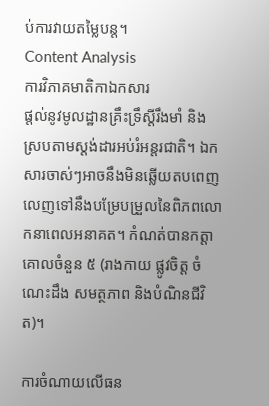ប់ការវាយតម្លៃបន្ត។
Content Analysis
ការវិភាគមាតិកាឯកសារ
ផ្តល់នូវមូលដ្ឋានគ្រឹះទ្រឹស្តីរឹងមាំ និងស្របតាមស្តង់ដារអប់រំអន្តរជាតិ។ ឯកសារចាស់ៗអាចនឹងមិនឆ្លើយតបពេញលេញទៅនឹងបម្រែបម្រួលនៃពិភពលោកនាពេលអនាគត។ កំណត់បានកត្តាគោលចំនួន ៥ (រាងកាយ ផ្លូវចិត្ត ចំណេះដឹង សមត្ថភាព និងបំណិនជីវិត)។

ការចំណាយលើធន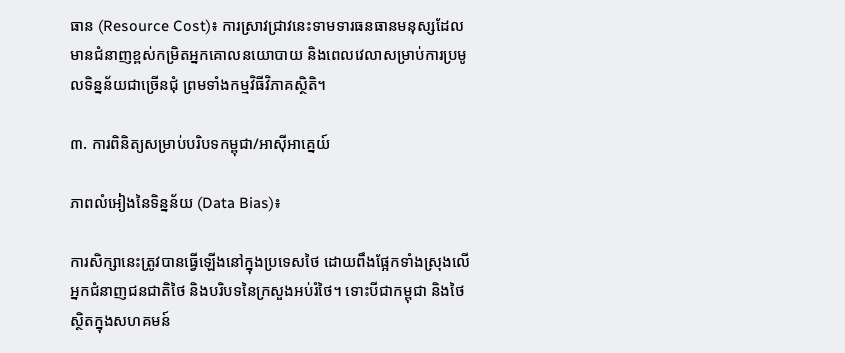ធាន (Resource Cost)៖ ការស្រាវជ្រាវនេះទាមទារធនធានមនុស្សដែលមានជំនាញខ្ពស់កម្រិតអ្នកគោលនយោបាយ និងពេលវេលាសម្រាប់ការប្រមូលទិន្នន័យជាច្រើនជុំ ព្រមទាំងកម្មវិធីវិភាគស្ថិតិ។

៣. ការពិនិត្យសម្រាប់បរិបទកម្ពុជា/អាស៊ីអាគ្នេយ៍

ភាពលំអៀងនៃទិន្នន័យ (Data Bias)៖

ការសិក្សានេះត្រូវបានធ្វើឡើងនៅក្នុងប្រទេសថៃ ដោយពឹងផ្អែកទាំងស្រុងលើអ្នកជំនាញជនជាតិថៃ និងបរិបទនៃក្រសួងអប់រំថៃ។ ទោះបីជាកម្ពុជា និងថៃស្ថិតក្នុងសហគមន៍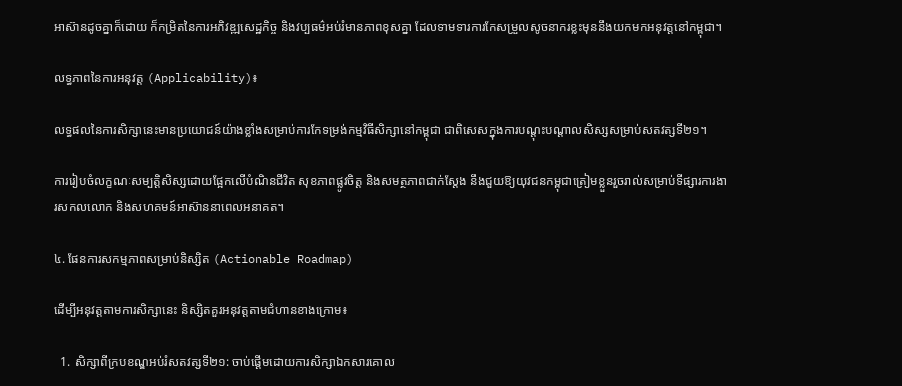អាស៊ានដូចគ្នាក៏ដោយ ក៏កម្រិតនៃការអភិវឌ្ឍសេដ្ឋកិច្ច និងវប្បធម៌អប់រំមានភាពខុសគ្នា ដែលទាមទារការកែសម្រួលសូចនាករខ្លះមុននឹងយកមកអនុវត្តនៅកម្ពុជា។

លទ្ធភាពនៃការអនុវត្ត (Applicability)៖

លទ្ធផលនៃការសិក្សានេះមានប្រយោជន៍យ៉ាងខ្លាំងសម្រាប់ការកែទម្រង់កម្មវិធីសិក្សានៅកម្ពុជា ជាពិសេសក្នុងការបណ្តុះបណ្តាលសិស្សសម្រាប់សតវត្សទី២១។

ការរៀបចំលក្ខណៈសម្បត្តិសិស្សដោយផ្អែកលើបំណិនជីវិត សុខភាពផ្លូវចិត្ត និងសមត្ថភាពជាក់ស្តែង នឹងជួយឱ្យយុវជនកម្ពុជាត្រៀមខ្លួនរួចរាល់សម្រាប់ទីផ្សារការងារសកលលោក និងសហគមន៍អាស៊ាននាពេលអនាគត។

៤. ផែនការសកម្មភាពសម្រាប់និស្សិត (Actionable Roadmap)

ដើម្បីអនុវត្តតាមការសិក្សានេះ និស្សិតគួរអនុវត្តតាមជំហានខាងក្រោម៖

  1. សិក្សាពីក្របខណ្ឌអប់រំសតវត្សទី២១: ចាប់ផ្តើមដោយការសិក្សាឯកសារគោល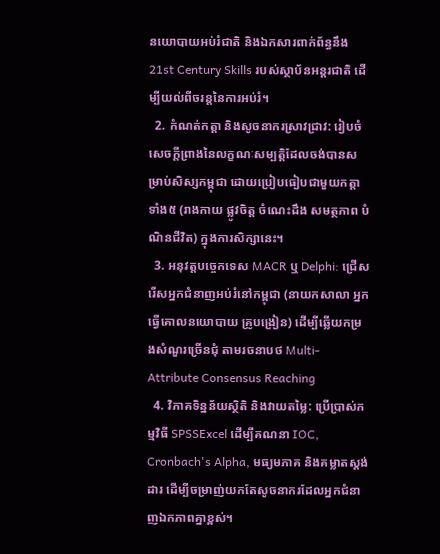នយោបាយអប់រំជាតិ និងឯកសារពាក់ព័ន្ធនឹង 21st Century Skills របស់ស្ថាប័នអន្តរជាតិ ដើម្បីយល់ពីចរន្តនៃការអប់រំ។
  2. កំណត់កត្តា និងសូចនាករស្រាវជ្រាវ: រៀបចំសេចក្តីព្រាងនៃលក្ខណៈសម្បត្តិដែលចង់បានសម្រាប់សិស្សកម្ពុជា ដោយប្រៀបធៀបជាមួយកត្តាទាំង៥ (រាងកាយ ផ្លូវចិត្ត ចំណេះដឹង សមត្ថភាព បំណិនជីវិត) ក្នុងការសិក្សានេះ។
  3. អនុវត្តបច្ចេកទេស MACR ឬ Delphi: ជ្រើសរើសអ្នកជំនាញអប់រំនៅកម្ពុជា (នាយកសាលា អ្នកធ្វើគោលនយោបាយ គ្រូបង្រៀន) ដើម្បីឆ្លើយកម្រងសំណួរច្រើនជុំ តាមរចនាបថ Multi-Attribute Consensus Reaching
  4. វិភាគទិន្នន័យស្ថិតិ និងវាយតម្លៃ: ប្រើប្រាស់កម្មវិធី SPSSExcel ដើម្បីគណនា IOC, Cronbach's Alpha, មធ្យមភាគ និងគម្លាតស្តង់ដារ ដើម្បីចម្រាញ់យកតែសូចនាករដែលអ្នកជំនាញឯកភាពគ្នាខ្ពស់។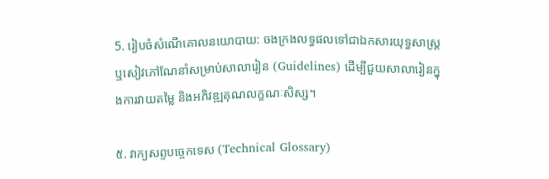5. រៀបចំសំណើគោលនយោបាយ: ចងក្រងលទ្ធផលទៅជាឯកសារយុទ្ធសាស្ត្រ ឬសៀវភៅណែនាំសម្រាប់សាលារៀន (Guidelines) ដើម្បីជួយសាលារៀនក្នុងការវាយតម្លៃ និងអភិវឌ្ឍគុណលក្ខណៈសិស្ស។

៥. វាក្យសព្ទបច្ចេកទេស (Technical Glossary)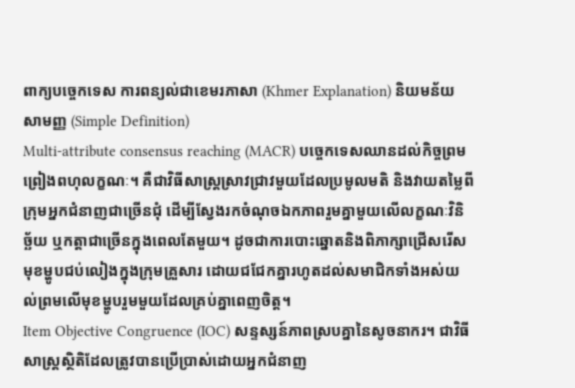ពាក្យបច្ចេកទេស ការពន្យល់ជាខេមរភាសា (Khmer Explanation) និយមន័យសាមញ្ញ (Simple Definition)
Multi-attribute consensus reaching (MACR) បច្ចេកទេសឈានដល់កិច្ចព្រមព្រៀងពហុលក្ខណៈ។ គឺជាវិធីសាស្ត្រស្រាវជ្រាវមួយដែលប្រមូលមតិ និងវាយតម្លៃពីក្រុមអ្នកជំនាញជាច្រើនជុំ ដើម្បីស្វែងរកចំណុចឯកភាពរួមគ្នាមួយលើលក្ខណៈវិនិច្ឆ័យ ឬកត្តាជាច្រើនក្នុងពេលតែមួយ។ ដូចជាការបោះឆ្នោតនិងពិភាក្សាជ្រើសរើសមុខម្ហូបជប់លៀងក្នុងក្រុមគ្រួសារ ដោយជជែកគ្នារហូតដល់សមាជិកទាំងអស់យល់ព្រមលើមុខម្ហូបរួមមួយដែលគ្រប់គ្នាពេញចិត្ត។
Item Objective Congruence (IOC) សន្ទស្សន៍ភាពស្របគ្នានៃសូចនាករ។ ជាវិធីសាស្ត្រស្ថិតិដែលត្រូវបានប្រើប្រាស់ដោយអ្នកជំនាញ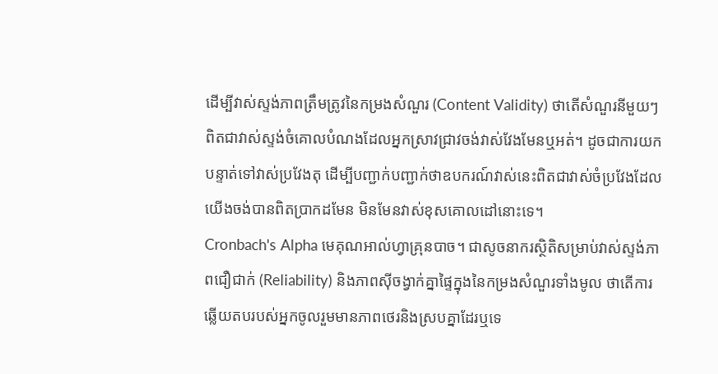ដើម្បីវាស់ស្ទង់ភាពត្រឹមត្រូវនៃកម្រងសំណួរ (Content Validity) ថាតើសំណួរនីមួយៗពិតជាវាស់ស្ទង់ចំគោលបំណងដែលអ្នកស្រាវជ្រាវចង់វាស់វែងមែនឬអត់។ ដូចជាការយកបន្ទាត់ទៅវាស់ប្រវែងតុ ដើម្បីបញ្ជាក់បញ្ជាក់ថាឧបករណ៍វាស់នេះពិតជាវាស់ចំប្រវែងដែលយើងចង់បានពិតប្រាកដមែន មិនមែនវាស់ខុសគោលដៅនោះទេ។
Cronbach's Alpha មេគុណអាល់ហ្វាគ្រុនបាច។ ជាសូចនាករស្ថិតិសម្រាប់វាស់ស្ទង់ភាពជឿជាក់ (Reliability) និងភាពស៊ីចង្វាក់គ្នាផ្ទៃក្នុងនៃកម្រងសំណួរទាំងមូល ថាតើការឆ្លើយតបរបស់អ្នកចូលរួមមានភាពថេរនិងស្របគ្នាដែរឬទេ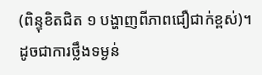(ពិន្ទុខិតជិត ១ បង្ហាញពីភាពជឿជាក់ខ្ពស់)។ ដូចជាការថ្លឹងទម្ងន់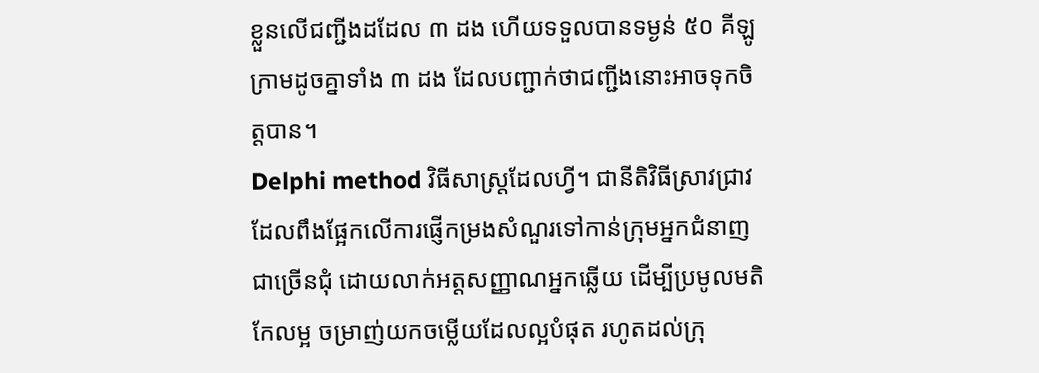ខ្លួនលើជញ្ជីងដដែល ៣ ដង ហើយទទួលបានទម្ងន់ ៥០ គីឡូក្រាមដូចគ្នាទាំង ៣ ដង ដែលបញ្ជាក់ថាជញ្ជីងនោះអាចទុកចិត្តបាន។
Delphi method វិធីសាស្ត្រដែលហ្វី។ ជានីតិវិធីស្រាវជ្រាវដែលពឹងផ្អែកលើការផ្ញើកម្រងសំណួរទៅកាន់ក្រុមអ្នកជំនាញជាច្រើនជុំ ដោយលាក់អត្តសញ្ញាណអ្នកឆ្លើយ ដើម្បីប្រមូលមតិកែលម្អ ចម្រាញ់យកចម្លើយដែលល្អបំផុត រហូតដល់ក្រុ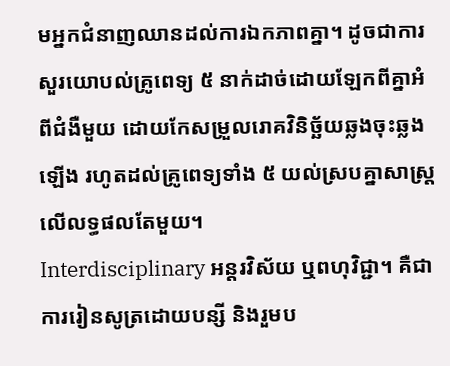មអ្នកជំនាញឈានដល់ការឯកភាពគ្នា។ ដូចជាការសួរយោបល់គ្រូពេទ្យ ៥ នាក់ដាច់ដោយឡែកពីគ្នាអំពីជំងឺមួយ ដោយកែសម្រួលរោគវិនិច្ឆ័យឆ្លងចុះឆ្លងឡើង រហូតដល់គ្រូពេទ្យទាំង ៥ យល់ស្របគ្នាសាស្រ្តលើលទ្ធផលតែមួយ។
Interdisciplinary អន្តរវិស័យ ឬពហុវិជ្ជា។ គឺជាការរៀនសូត្រដោយបន្សី និងរួមប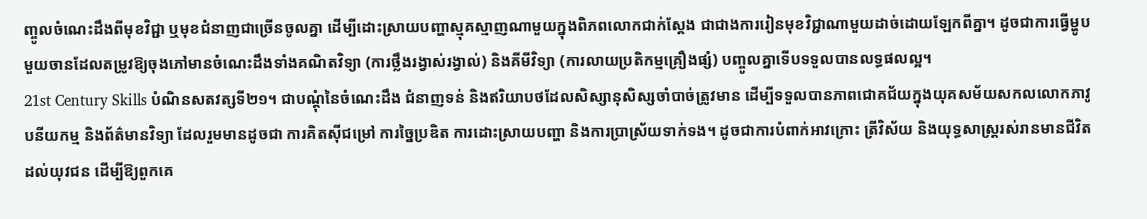ញ្ចូលចំណេះដឹងពីមុខវិជ្ជា ឬមុខជំនាញជាច្រើនចូលគ្នា ដើម្បីដោះស្រាយបញ្ហាស្មុគស្មាញណាមួយក្នុងពិភពលោកជាក់ស្តែង ជាជាងការរៀនមុខវិជ្ជាណាមួយដាច់ដោយឡែកពីគ្នា។ ដូចជាការធ្វើម្ហូបមួយចានដែលតម្រូវឱ្យចុងភៅមានចំណេះដឹងទាំងគណិតវិទ្យា (ការថ្លឹងរង្វាស់រង្វាល់) និងគីមីវិទ្យា (ការលាយប្រតិកម្មគ្រឿងផ្សំ) បញ្ចូលគ្នាទើបទទួលបានលទ្ធផលល្អ។
21st Century Skills បំណិនសតវត្សទី២១។ ជាបណ្ដុំនៃចំណេះដឹង ជំនាញទន់ និងឥរិយាបថដែលសិស្សានុសិស្សចាំបាច់ត្រូវមាន ដើម្បីទទួលបានភាពជោគជ័យក្នុងយុគសម័យសកលលោកភាវូបនីយកម្ម និងព័ត៌មានវិទ្យា ដែលរួមមានដូចជា ការគិតស៊ីជម្រៅ ការច្នៃប្រឌិត ការដោះស្រាយបញ្ហា និងការប្រាស្រ័យទាក់ទង។ ដូចជាការបំពាក់អាវក្រោះ ត្រីវិស័យ និងយុទ្ធសាស្ត្ររស់រានមានជីវិតដល់យុវជន ដើម្បីឱ្យពួកគេ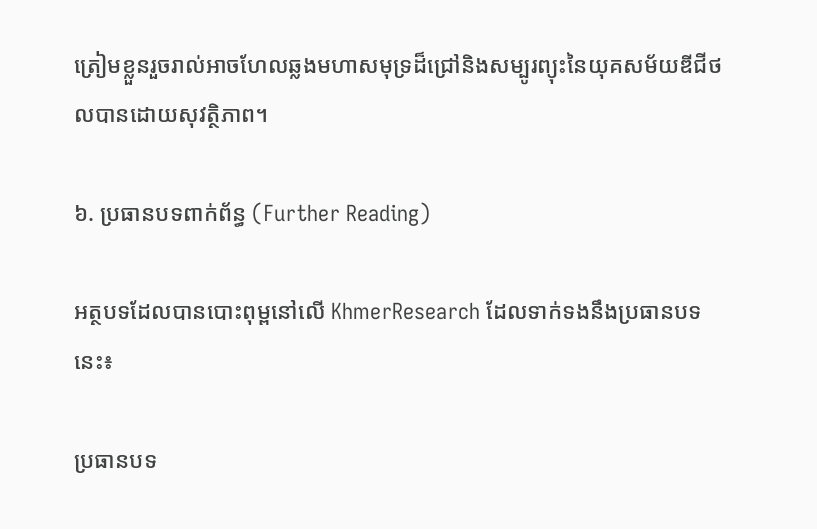ត្រៀមខ្លួនរួចរាល់អាចហែលឆ្លងមហាសមុទ្រដ៏ជ្រៅនិងសម្បូរព្យុះនៃយុគសម័យឌីជីថលបានដោយសុវត្ថិភាព។

៦. ប្រធានបទពាក់ព័ន្ធ (Further Reading)

អត្ថបទដែលបានបោះពុម្ពនៅលើ KhmerResearch ដែលទាក់ទងនឹងប្រធានបទនេះ៖

ប្រធានបទ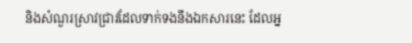និងសំណួរស្រាវជ្រាវដែលទាក់ទងនឹងឯកសារនេះ ដែលអ្ន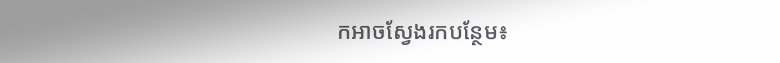កអាចស្វែងរកបន្ថែម៖